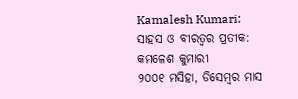Kamalesh Kumari: ସାହସ ଓ ବୀରତ୍ବର ପ୍ରତୀକ: କମଳେଶ କୁମାରୀ
୨୦୦୧ ମସିହା, ଡିସେମ୍ବର ମାସ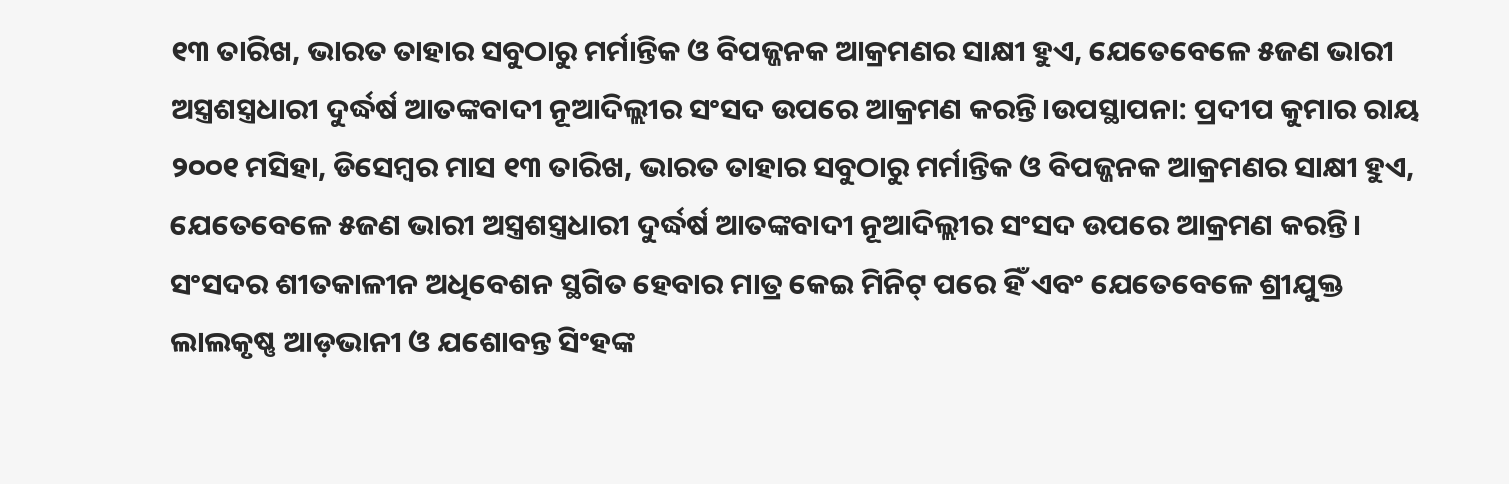୧୩ ତାରିଖ, ଭାରତ ତାହାର ସବୁଠାରୁ ମର୍ମାନ୍ତିକ ଓ ବିପଜ୍ଜନକ ଆକ୍ରମଣର ସାକ୍ଷୀ ହୁଏ, ଯେତେବେଳେ ୫ଜଣ ଭାରୀ ଅସ୍ତ୍ରଶସ୍ତ୍ରଧାରୀ ଦୁର୍ଦ୍ଧର୍ଷ ଆତଙ୍କବାଦୀ ନୂଆଦିଲ୍ଲୀର ସଂସଦ ଉପରେ ଆକ୍ରମଣ କରନ୍ତି।ଉପସ୍ଥାପନା: ପ୍ରଦୀପ କୁମାର ରାୟ ୨୦୦୧ ମସିହା, ଡିସେମ୍ବର ମାସ ୧୩ ତାରିଖ, ଭାରତ ତାହାର ସବୁଠାରୁ ମର୍ମାନ୍ତିକ ଓ ବିପଜ୍ଜନକ ଆକ୍ରମଣର ସାକ୍ଷୀ ହୁଏ, ଯେତେବେଳେ ୫ଜଣ ଭାରୀ ଅସ୍ତ୍ରଶସ୍ତ୍ରଧାରୀ ଦୁର୍ଦ୍ଧର୍ଷ ଆତଙ୍କବାଦୀ ନୂଆଦିଲ୍ଲୀର ସଂସଦ ଉପରେ ଆକ୍ରମଣ କରନ୍ତି। ସଂସଦର ଶୀତକାଳୀନ ଅଧିବେଶନ ସ୍ଥଗିତ ହେବାର ମାତ୍ର କେଇ ମିନିଟ୍ ପରେ ହିଁ ଏବଂ ଯେତେବେଳେ ଶ୍ରୀଯୁକ୍ତ ଲାଲକୃଷ୍ଣ ଆଡ଼ଭାନୀ ଓ ଯଶୋବନ୍ତ ସିଂହଙ୍କ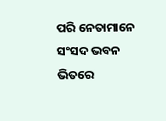ପରି ନେତାମାନେ ସଂସଦ ଭବନ ଭିତରେ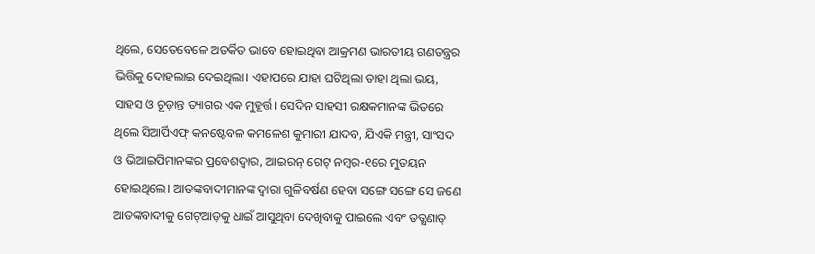ଥିଲେ, ସେତେବେଳେ ଅତର୍କିତ ଭାବେ ହୋଇଥିବା ଆକ୍ରମଣ ଭାରତୀୟ ଗଣତନ୍ତ୍ରର ଭିତ୍ତିକୁ ଦୋହଲାଇ ଦେଇଥିଲା। ଏହାପରେ ଯାହା ଘଟିଥିଲା ତାହା ଥିଲା ଭୟ, ସାହସ ଓ ଚୂଡ଼ାନ୍ତ ତ୍ୟାଗର ଏକ ମୁହୂର୍ତ୍ତ। ସେଦିନ ସାହସୀ ରକ୍ଷକମାନଙ୍କ ଭିତରେ ଥିଲେ ସିଆର୍ପିଏଫ୍ କନଷ୍ଟେବଳ କମଳେଶ କୁମାରୀ ଯାଦବ, ଯିଏକି ମନ୍ତ୍ରୀ, ସାଂସଦ ଓ ଭିଆଇପିମାନଙ୍କର ପ୍ରବେଶଦ୍ବାର, ଆଇରନ୍ ଗେଟ୍ ନମ୍ବର-୧ରେ ମୁତୟନ ହୋଇଥିଲେ। ଆତଙ୍କବାଦୀମାନଙ୍କ ଦ୍ବାରା ଗୁଳିବର୍ଷଣ ହେବା ସଙ୍ଗେ ସଙ୍ଗେ ସେ ଜଣେ ଆତଙ୍କବାଦୀକୁ ଗେଟ୍ଆଡ଼କୁ ଧାଇଁ ଆସୁଥିବା ଦେଖିବାକୁ ପାଇଲେ ଏବଂ ତତ୍କ୍ଷଣାତ୍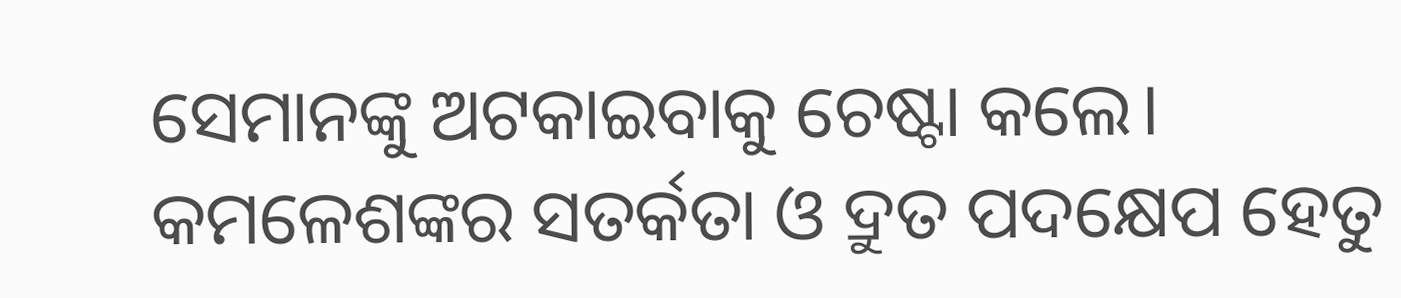ସେମାନଙ୍କୁ ଅଟକାଇବାକୁ ଚେଷ୍ଟା କଲେ। କମଳେଶଙ୍କର ସତର୍କତା ଓ ଦ୍ରୁତ ପଦକ୍ଷେପ ହେତୁ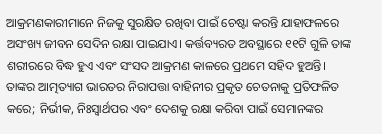ଆକ୍ରମଣକାରୀମାନେ ନିଜକୁ ସୁରକ୍ଷିତ ରଖିବା ପାଇଁ ଚେଷ୍ଟା କରନ୍ତି ଯାହାଫଳରେ ଅସଂଖ୍ୟ ଜୀବନ ସେଦିନ ରକ୍ଷା ପାଇଯାଏ। କର୍ତ୍ତବ୍ୟରତ ଅବସ୍ଥାରେ ୧୧ଟି ଗୁଳି ତାଙ୍କ ଶରୀରରେ ବିଦ୍ଧ ହୁଏ ଏବଂ ସଂସଦ ଆକ୍ରମଣ କାଳରେ ପ୍ରଥମେ ସହିଦ ହୁଅନ୍ତି। ତାଙ୍କର ଆତ୍ମତ୍ୟାଗ ଭାରତର ନିରାପତ୍ତା ବାହିନୀର ପ୍ରକୃତ ଚେତନାକୁ ପ୍ରତିଫଳିତ କରେ; ନିର୍ଭୀକ, ନିଃସ୍ବାର୍ଥପର ଏବଂ ଦେଶକୁ ରକ୍ଷା କରିବା ପାଇଁ ସେମାନଙ୍କର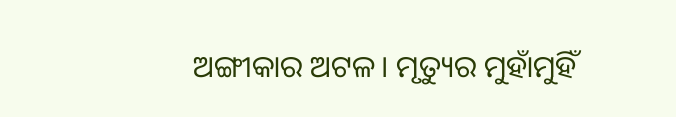ଅଙ୍ଗୀକାର ଅଟଳ। ମୃତ୍ୟୁର ମୁହାଁମୁହିଁ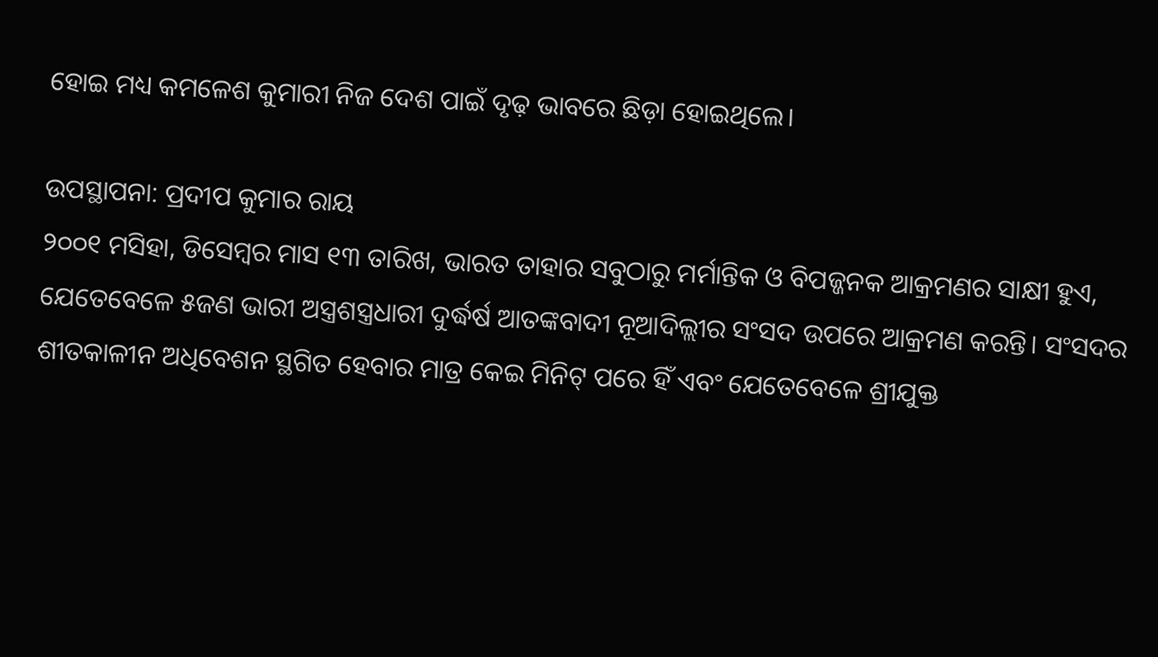ହୋଇ ମଧ୍ୟ କମଳେଶ କୁମାରୀ ନିଜ ଦେଶ ପାଇଁ ଦୃଢ଼ ଭାବରେ ଛିଡ଼ା ହୋଇଥିଲେ।

ଉପସ୍ଥାପନା: ପ୍ରଦୀପ କୁମାର ରାୟ
୨୦୦୧ ମସିହା, ଡିସେମ୍ବର ମାସ ୧୩ ତାରିଖ, ଭାରତ ତାହାର ସବୁଠାରୁ ମର୍ମାନ୍ତିକ ଓ ବିପଜ୍ଜନକ ଆକ୍ରମଣର ସାକ୍ଷୀ ହୁଏ, ଯେତେବେଳେ ୫ଜଣ ଭାରୀ ଅସ୍ତ୍ରଶସ୍ତ୍ରଧାରୀ ଦୁର୍ଦ୍ଧର୍ଷ ଆତଙ୍କବାଦୀ ନୂଆଦିଲ୍ଲୀର ସଂସଦ ଉପରେ ଆକ୍ରମଣ କରନ୍ତି। ସଂସଦର ଶୀତକାଳୀନ ଅଧିବେଶନ ସ୍ଥଗିତ ହେବାର ମାତ୍ର କେଇ ମିନିଟ୍ ପରେ ହିଁ ଏବଂ ଯେତେବେଳେ ଶ୍ରୀଯୁକ୍ତ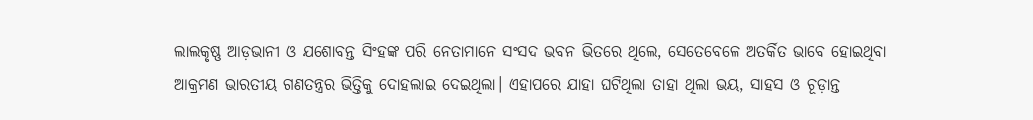ଲାଲକୃଷ୍ଣ ଆଡ଼ଭାନୀ ଓ ଯଶୋବନ୍ତ ସିଂହଙ୍କ ପରି ନେତାମାନେ ସଂସଦ ଭବନ ଭିତରେ ଥିଲେ, ସେତେବେଳେ ଅତର୍କିତ ଭାବେ ହୋଇଥିବା ଆକ୍ରମଣ ଭାରତୀୟ ଗଣତନ୍ତ୍ରର ଭିତ୍ତିକୁ ଦୋହଲାଇ ଦେଇଥିଲା। ଏହାପରେ ଯାହା ଘଟିଥିଲା ତାହା ଥିଲା ଭୟ, ସାହସ ଓ ଚୂଡ଼ାନ୍ତ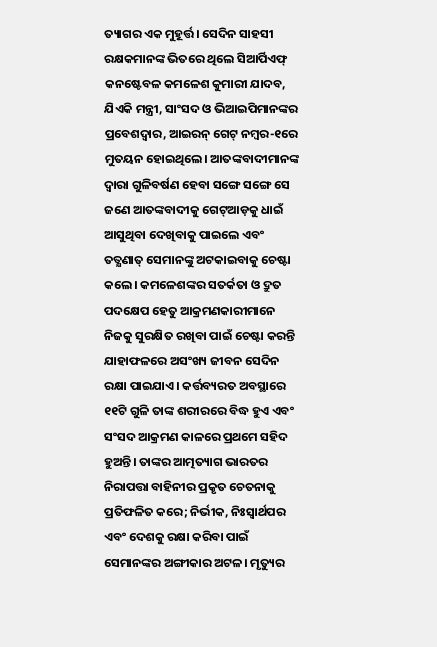ତ୍ୟାଗର ଏକ ମୁହୂର୍ତ୍ତ। ସେଦିନ ସାହସୀ ରକ୍ଷକମାନଙ୍କ ଭିତରେ ଥିଲେ ସିଆର୍ପିଏଫ୍ କନଷ୍ଟେବଳ କମଳେଶ କୁମାରୀ ଯାଦବ, ଯିଏକି ମନ୍ତ୍ରୀ, ସାଂସଦ ଓ ଭିଆଇପିମାନଙ୍କର ପ୍ରବେଶଦ୍ବାର, ଆଇରନ୍ ଗେଟ୍ ନମ୍ବର-୧ରେ ମୁତୟନ ହୋଇଥିଲେ। ଆତଙ୍କବାଦୀମାନଙ୍କ ଦ୍ବାରା ଗୁଳିବର୍ଷଣ ହେବା ସଙ୍ଗେ ସଙ୍ଗେ ସେ ଜଣେ ଆତଙ୍କବାଦୀକୁ ଗେଟ୍ଆଡ଼କୁ ଧାଇଁ ଆସୁଥିବା ଦେଖିବାକୁ ପାଇଲେ ଏବଂ ତତ୍କ୍ଷଣାତ୍ ସେମାନଙ୍କୁ ଅଟକାଇବାକୁ ଚେଷ୍ଟା କଲେ। କମଳେଶଙ୍କର ସତର୍କତା ଓ ଦ୍ରୁତ ପଦକ୍ଷେପ ହେତୁ ଆକ୍ରମଣକାରୀମାନେ ନିଜକୁ ସୁରକ୍ଷିତ ରଖିବା ପାଇଁ ଚେଷ୍ଟା କରନ୍ତି ଯାହାଫଳରେ ଅସଂଖ୍ୟ ଜୀବନ ସେଦିନ ରକ୍ଷା ପାଇଯାଏ। କର୍ତ୍ତବ୍ୟରତ ଅବସ୍ଥାରେ ୧୧ଟି ଗୁଳି ତାଙ୍କ ଶରୀରରେ ବିଦ୍ଧ ହୁଏ ଏବଂ ସଂସଦ ଆକ୍ରମଣ କାଳରେ ପ୍ରଥମେ ସହିଦ ହୁଅନ୍ତି। ତାଙ୍କର ଆତ୍ମତ୍ୟାଗ ଭାରତର ନିରାପତ୍ତା ବାହିନୀର ପ୍ରକୃତ ଚେତନାକୁ ପ୍ରତିଫଳିତ କରେ; ନିର୍ଭୀକ, ନିଃସ୍ବାର୍ଥପର ଏବଂ ଦେଶକୁ ରକ୍ଷା କରିବା ପାଇଁ ସେମାନଙ୍କର ଅଙ୍ଗୀକାର ଅଟଳ। ମୃତ୍ୟୁର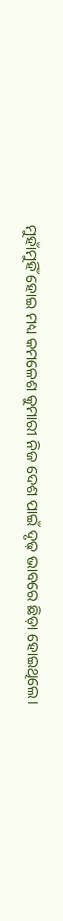ମୁହାଁମୁହିଁ ହୋଇ ମଧ୍ୟ କମଳେଶ କୁମାରୀ ନିଜ ଦେଶ ପାଇଁ ଦୃଢ଼ ଭାବରେ ଛିଡ଼ା ହୋଇଥିଲେ।